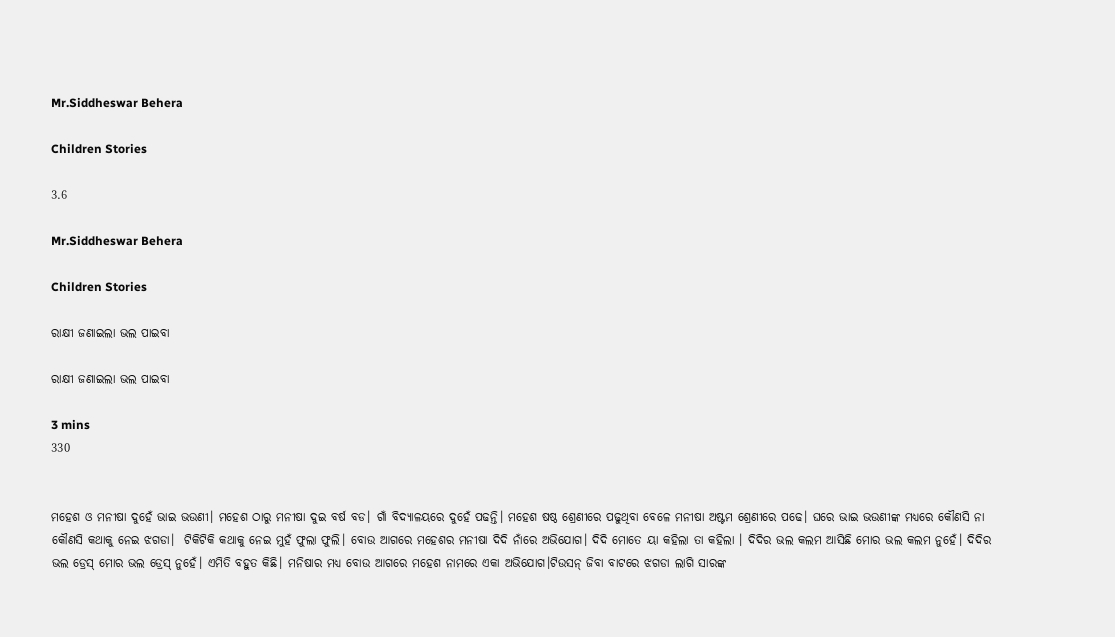Mr.Siddheswar Behera

Children Stories

3.6

Mr.Siddheswar Behera

Children Stories

ରାକ୍ଷୀ ଜଣାଇଲା ଭଲ ପାଇବା

ରାକ୍ଷୀ ଜଣାଇଲା ଭଲ ପାଇବା

3 mins
330


ମହେଶ ଓ ମନୀଷା ଦୁହେଁ ଭାଇ ଭଉଣୀ। ମହେଶ ଠାରୁ ମନୀଷା ଦୁଇ ବର୍ଷ ବଡ। ଗାଁ ବିଦ୍ୟାଳୟରେ ଦୁହେଁ ପଢନ୍ତି। ମହେଶ ଷଷ୍ଠ ଶ୍ରେଣୀରେ ପଢୁଥିବା ବେଳେ ମନୀଷା ଅଷ୍ଟମ ଶ୍ରେଣୀରେ ପଢେ। ଘରେ ଭାଇ ଭଉଣୀଙ୍କ ମଧ୍ୟରେ କୌଣସି ନା କୌଣସି କଥାକୁ ନେଇ ଝଗଡା।  ଟିକିଟିକି କଥାକୁ ନେଇ ମୁହଁ ଫୁଲା ଫୁଲି। ବୋଉ ଆଗରେ ମହେଶର ମନୀଷା ଦିଦି ନାଁରେ ଅଭିଯୋଗ। ଦିଦି ମୋତେ ୟା କହିଲା ତା କହିଲା । ଦିଦିର ଭଲ କଲମ ଆସିଛି ମୋର ଭଲ କଲମ ନୁହେଁ। ଦିଦିର ଭଲ ଡ୍ରେସ୍ ମୋର ଭଲ ଡ୍ରେସ୍ ନୁହେଁ। ଏମିତି ବହୁତ କିଛି। ମନିଷାର ମଧ୍ୟ ବୋଉ ଆଗରେ ମହେଶ ନାମରେ ଏକା ଅଭିଯୋଗ।ଟିଉସନ୍ ଜିବା ବାଟରେ ଝଗଡା ଲାଗି ସାରଙ୍କ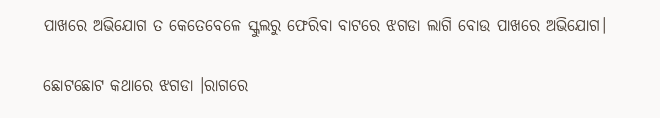ପାଖରେ ଅଭିଯୋଗ ତ କେତେବେଳେ ସ୍କୁଲରୁ ଫେରିବା ବାଟରେ ଝଗଡା ଲାଗି ବୋଉ ପାଖରେ ଅଭିଯୋଗ।

ଛୋଟଛୋଟ କଥାରେ ଝଗଡା ।ରାଗରେ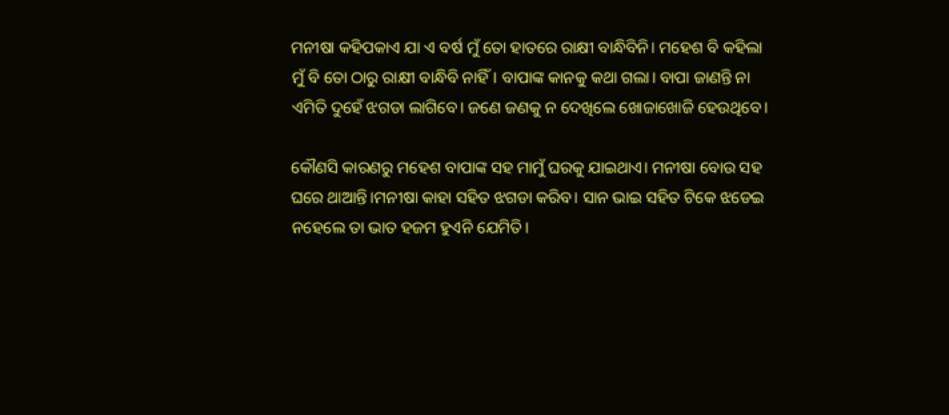ମନୀଷା କହିପକାଏ ଯା ଏ ବର୍ଷ ମୁଁ ତୋ ହାତରେ ରାକ୍ଷୀ ବାନ୍ଧିବିନି। ମହେଶ ବି କହିଲା ମୁଁ ବି ତୋ ଠାରୁ ରାକ୍ଷୀ ବାନ୍ଧିବି ନାହିଁ। ବାପାଙ୍କ କାନକୁ କଥା ଗଲା। ବାପା ଜାଣନ୍ତି ନା ଏମିତି ଦୁହେଁ ଝଗଡା ଲାଗିବେ। ଜଣେ ଜଣକୁ ନ ଦେଖିଲେ ଖୋଜାଖୋଜି ହେଉଥିବେ।

କୌଣସି କାରଣରୁ ମହେଶ ବାପାଙ୍କ ସହ ମାମୁଁ ଘରକୁ ଯାଇଥାଏ। ମନୀଷା ବୋଉ ସହ ଘରେ ଥାଆନ୍ତି।ମନୀଷା କାହା ସହିତ ଝଗଡା କରିବ। ସାନ ଭାଇ ସହିତ ଟିକେ ଝଡେଇ ନହେଲେ ତା ଭାତ ହଜମ ହୁଏନି ଯେମିତି।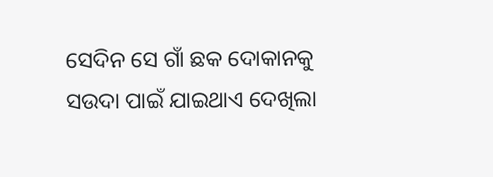ସେଦିନ ସେ ଗାଁ ଛକ ଦୋକାନକୁ ସଉଦା ପାଇଁ ଯାଇଥାଏ ଦେଖିଲା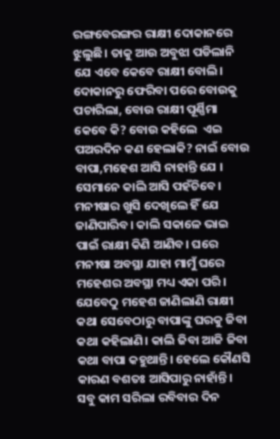ରଙ୍ଗବେରଙ୍ଗର ରାକ୍ଷୀ ଦୋକାନରେ ଝୁଲୁଛି। ତାକୁ ଆଉ ଅବୁଝା ପଡିଲାନି ଯେ ଏବେ କେବେ ରାକ୍ଷୀ ବୋଲି। ଦୋକାନରୁ ଫେରିବା ପରେ ବୋଉକୁ ପଚାରିଲା, ବୋଉ ରାକ୍ଷୀ ପୂର୍ଣ୍ଣିମା କେବେ କି? ବୋଉ କହିଲେ  ଏଇ ପଅରଦିନ କଣ ହେଲାକି? ନାଇଁ ବୋଉ ବାପା,ମହେଶ ଆସି ନାହାନ୍ତି ଯେ । ସେମାନେ କାଲି ଆସି ପହଁଚିବେ। ମନୀଷାର ଖୁସି ଦେଖିଲେ ହିଁ ଯେ ଜାଣିପାରିବ। କାଲି ସକାଳେ ଭାଇ ପାଇଁ ରାକ୍ଷୀ କିଣି ଆଣିବ। ଘରେ ମନୀଷା ଅବସ୍ଥା ଯାହା ମାମୁଁ ଘରେ ମହେଶର ଅବସ୍ଥା ମଧ୍ୟ ଏକା ପରି। ଯେବେଠୁ ମହେଶ ଜାଣିଲାଣି ରାକ୍ଷୀ କଥା ସେବେଠାରୁ ବାପାଙ୍କୁ ଘରକୁ ଜିବା କଥା କହିଲାଣି। କାଲି ଜିବା ଆଜି ଜିବା କଥା ବାପା କହୁଥାନ୍ତି। ହେଲେ କୌଣସି କାରଣ ବଶତଃ ଆସିପାରୁ ନାହାଁନ୍ତି। ସବୁ କାମ ସରିଲା ରବିବାର ଦିନ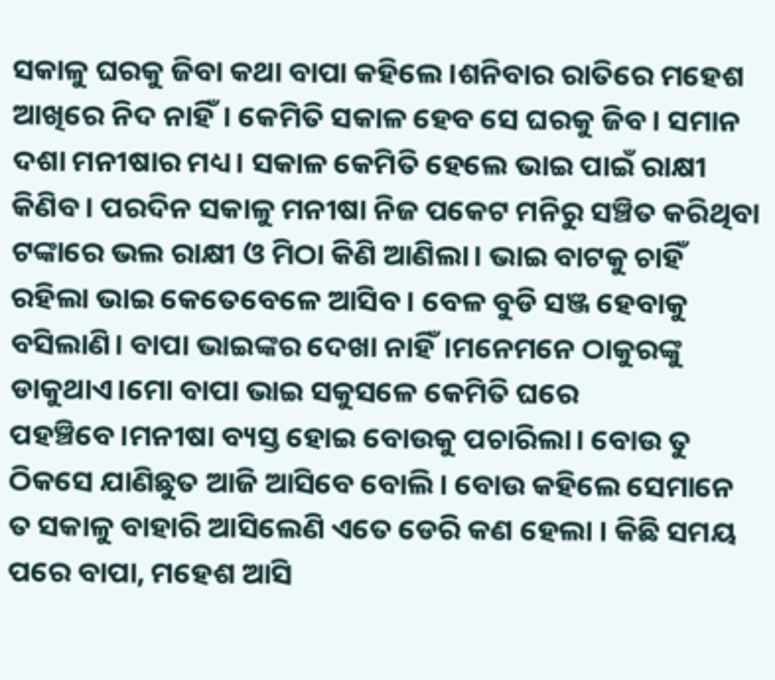ସକାଳୁ ଘରକୁ ଜିବା କଥା ବାପା କହିଲେ ।ଶନିବାର ରାତିରେ ମହେଶ ଆଖିରେ ନିଦ ନାହିଁ। କେମିତି ସକାଳ ହେବ ସେ ଘରକୁ ଜିବ। ସମାନ ଦଶା ମନୀଷାର ମଧ୍ୟ। ସକାଳ କେମିତି ହେଲେ ଭାଇ ପାଇଁ ରାକ୍ଷୀ କିଣିବ। ପରଦିନ ସକାଳୁ ମନୀଷା ନିଜ ପକେଟ ମନିରୁ ସଞ୍ଚିତ କରିଥିବା ଟଙ୍କାରେ ଭଲ ରାକ୍ଷୀ ଓ ମିଠା କିଣି ଆଣିଲା। ଭାଇ ବାଟକୁ ଚାହିଁ ରହିଲା ଭାଇ କେତେବେଳେ ଆସିବ । ବେଳ ବୁଡି ସଞ୍ଜ ହେବାକୁ ବସିଲାଣି। ବାପା ଭାଇଙ୍କର ଦେଖା ନାହିଁ।ମନେମନେ ଠାକୁରଙ୍କୁ ଡାକୁଥାଏ।ମୋ ବାପା ଭାଇ ସକୁସଳେ କେମିତି ଘରେ ପହଞ୍ଚିବେ।ମନୀଷା ବ୍ୟସ୍ତ ହୋଇ ବୋଉକୁ ପଚାରିଲା। ବୋଉ ତୁ ଠିକସେ ଯାଣିଛୁତ ଆଜି ଆସିବେ ବୋଲି। ବୋଉ କହିଲେ ସେମାନେ ତ ସକାଳୁ ବାହାରି ଆସିଲେଣି ଏତେ ଡେରି କଣ ହେଲା । କିଛି ସମୟ ପରେ ବାପା, ମହେଶ ଆସି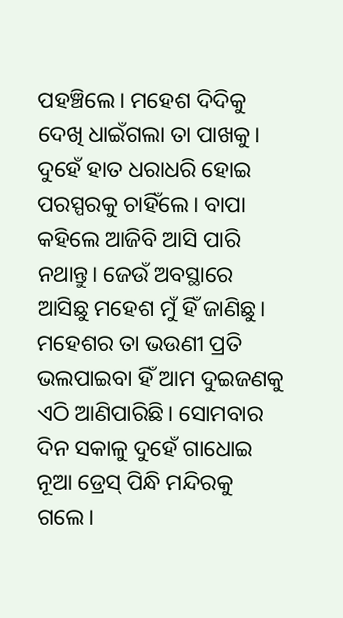ପହଞ୍ଚିଲେ। ମହେଶ ଦିଦିକୁ ଦେଖି ଧାଇଁଗଲା ତା ପାଖକୁ। ଦୁହେଁ ହାତ ଧରାଧରି ହୋଇ ପରସ୍ପରକୁ ଚାହିଁଲେ। ବାପା କହିଲେ ଆଜିବି ଆସି ପାରି ନଥାନ୍ତୁ। ଜେଉଁ ଅବସ୍ଥାରେ ଆସିଛୁ ମହେଶ ମୁଁ ହିଁ ଜାଣିଛୁ। ମହେଶର ତା ଭଉଣୀ ପ୍ରତି ଭଲପାଇବା ହିଁ ଆମ ଦୁଇଜଣକୁ ଏଠି ଆଣିପାରିଛି। ସୋମବାର ଦିନ ସକାଳୁ ଦୁହେଁ ଗାଧୋଇ ନୂଆ ଡ୍ରେସ୍ ପିନ୍ଧି ମନ୍ଦିରକୁ ଗଲେ।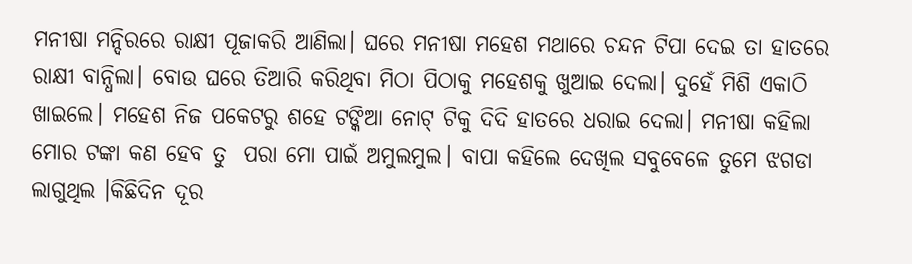ମନୀଷା ମନ୍ଦିରରେ ରାକ୍ଷୀ ପୂଜାକରି ଆଣିଲା। ଘରେ ମନୀଷା ମହେଶ ମଥାରେ ଚନ୍ଦନ ଟିପା ଦେଇ ତା ହାତରେ ରାକ୍ଷୀ ବାନ୍ଧିଲା। ବୋଉ ଘରେ ତିଆରି କରିଥିବା ମିଠା ପିଠାକୁ ମହେଶକୁ ଖୁଆଇ ଦେଲା। ଦୁହେଁ ମିଶି ଏକାଠି ଖାଇଲେ। ମହେଶ ନିଜ ପକେଟରୁ ଶହେ ଟଙ୍କିଆ ନୋଟ୍ ଟିକୁ ଦିଦି ହାତରେ ଧରାଇ ଦେଲା। ମନୀଷା କହିଲା ମୋର ଟଙ୍କା କଣ ହେବ ତୁ  ପରା ମୋ ପାଇଁ ଅମୁଲମୁଲ। ବାପା କହିଲେ ଦେଖିଲ ସବୁବେଳେ ତୁମେ ଝଗଡା ଲାଗୁଥିଲ ।କିଛିଦିନ ଦୂର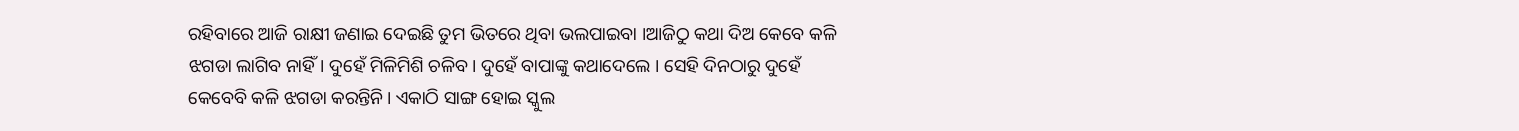ରହିବାରେ ଆଜି ରାକ୍ଷୀ ଜଣାଇ ଦେଇଛି ତୁମ ଭିତରେ ଥିବା ଭଲପାଇବା ।ଆଜିଠୁ କଥା ଦିଅ କେବେ କଳି ଝଗଡା ଲାଗିବ ନାହିଁ। ଦୁହେଁ ମିଳିମିଶି ଚଳିବ। ଦୁହେଁ ବାପାଙ୍କୁ କଥାଦେଲେ । ସେହି ଦିନଠାରୁ ଦୁହେଁ କେବେବି କଳି ଝଗଡା କରନ୍ତିନି। ଏକାଠି ସାଙ୍ଗ ହୋଇ ସ୍କୁଲ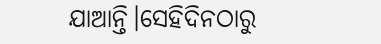ଯାଆନ୍ତି।ସେହିଦିନଠାରୁ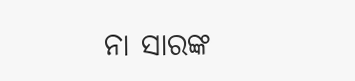ନା ସାରଙ୍କ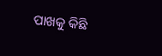ପାଖକୁ କିଛି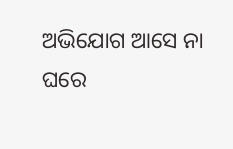ଅଭିଯୋଗ ଆସେ ନା ଘରେ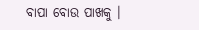ବାପା ବୋଉ ପାଖକୁ ।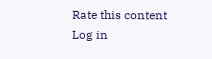Rate this content
Log in